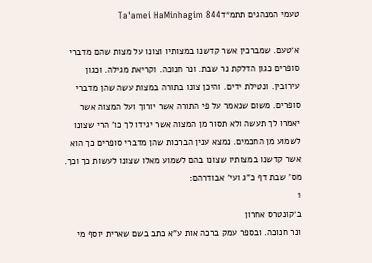טעמי המנהגים תתמ״דTa'amei HaMinhagim 844

א׳טעם. שמברכין אשר קדשנו במצותיו וצונו על מצות שהם מדברי סופרים כגון הדלקת נר שבת. ונר חנוכה. וקריאת מגילה. וכגון עירובין. ונטילת ידים. והיכן צונו בתורה במצות עשה שהן מדברי סופרים. משום שנאמר על פי התורה אשר יורוך ועל המצוה אשר יאמרו לך תעשה ולא תסור מן המצוה אשר יגידו לך כו' הרי שצונו לשמוע מן החכמים. נמצא ענין הברכות שהן מדברי סופרים כך הוא אשר קדשנו במצותיו שצונו בהם לשמוע מאלו שצונו לעשות כך וכך. מס' שבת דף כ"ג ועי' אבודרהם:
1
ב׳קונטרס אחרון
ונר חנוכה. ובספר עמק ברכה אות ע"א כתב בשם שארית יוסף מי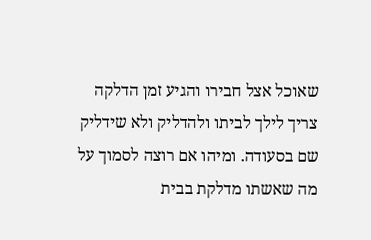שאוכל אצל חבירו והגיע זמן הדלקה צריך לילך לביתו ולהדליק ולא שידליק שם בסעודה. ומיהו אם רוצה לסמוך על מה שאשתו מדלקת בבית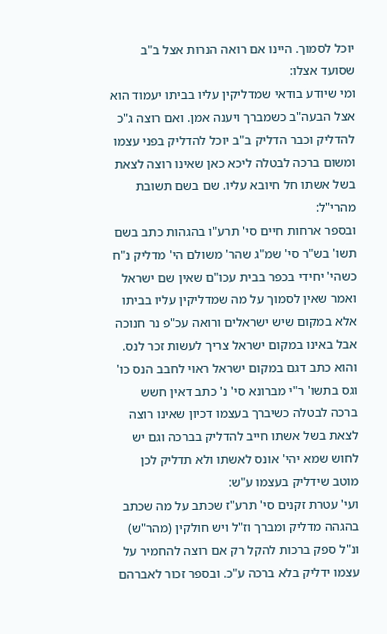יוכל לסמוך. היינו אם רואה הנרות אצל ב"ב שסועד אצלו:
ומי שיודע בודאי שמדליקין עליו בביתו יעמוד הוא אצל הבעה"ב כשמברך ויענה אמן. ואם רוצה ג"כ להדליק וכבר הדליק ב"ב יוכל להדליק בפני עצמו ומשום ברכה לבטלה ליכא כאן שאינו רוצה לצאת בשל אשתו חל חיובא עליו. שם בשם תשובת מהרי"ל:
ובספר ארחות חיים סי' תרע"ו בהגהות כתב בשם תשו' בש"ר סי' שמ"ג שהר' משולם הי' מדליק נ"ח כשהי' יחידי בכפר בבית עכו"ם שאין שם ישראל ואמר שאין לסמוך על מה שמדליקין עליו בביתו אלא במקום שיש ישראלים ורואה עכ"פ נר חנוכה אבל באינו במקום ישראל צריך לעשות זכר לנס. והוא כתב דגם במקום ישראל ראוי לחבב הנס כו' וגס בתשו' ר"י מברונא סי' נ' כתב דאין חשש ברכה לבטלה כשיברך בעצמו דכיון שאינו רוצה לצאת בשל אשתו חייב להדליק בברכה וגם יש לחוש שמא יהי' אונס לאשתו ולא תדליק לכן מוטב שידליק בעצמו ע"ש:
ועי' עטרת זקנים סי' תרע"ז שכתב על מה שכתב בהגהה מדליק ומברך וז"ל ויש חולקין (מהר"ש) ונ"ל ספק ברכות להקל רק אם רוצה להחמיר על עצמו ידליק בלא ברכה ע"כ. ובספר זכור לאברהם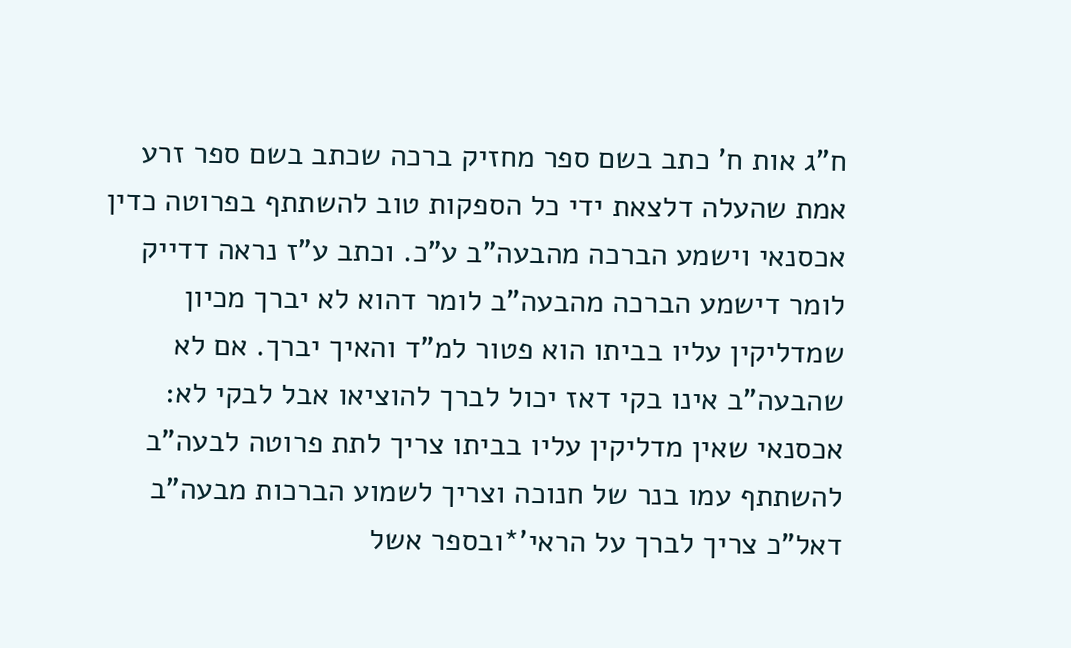ח"ג אות ח' כתב בשם ספר מחזיק ברכה שכתב בשם ספר זרע אמת שהעלה דלצאת ידי כל הספקות טוב להשתתף בפרוטה כדין אכסנאי וישמע הברכה מהבעה"ב ע"כ. וכתב ע"ז נראה דדייק לומר דישמע הברכה מהבעה"ב לומר דהוא לא יברך מכיון שמדליקין עליו בביתו הוא פטור למ"ד והאיך יברך. אם לא שהבעה"ב אינו בקי דאז יכול לברך להוציאו אבל לבקי לא:
אכסנאי שאין מדליקין עליו בביתו צריך לתת פרוטה לבעה"ב להשתתף עמו בנר של חנוכה וצריך לשמוע הברכות מבעה"ב דאל"כ צריך לברך על הראי'*ובספר אשל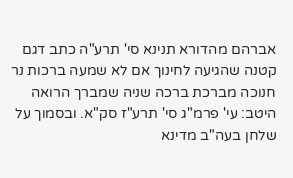אברהם מהדורא תנינא סי' תרע"ה כתב דגם קטנה שהגיעה לחינוך אם לא שמעה ברכות נר חנוכה מברכת ברכה שניה שמברך הרואה היטב: עי' פרמ"ג סי' תרע"ז סק"א. ובסמוך על שלחן בעה"ב מדינא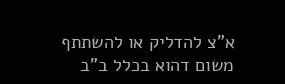א"צ להדליק או להשתתף משום דהוא בכלל ב"ב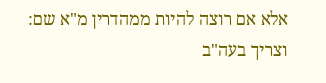אלא אם רוצה להיות ממהדרין מ"א שם:
וצריך בעה"ב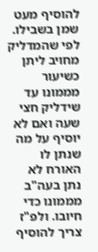להוסיף מעט שמן בשבילו. לפי שהמדליק מחויב ליתן כשיעור מממונו עד שידליק חצי שעה ואם לא יוסיף על מה שנתן לו האורח לא נתן בעה"ב מממונו כדי חיובו. ולפ"ז צריך להוסיף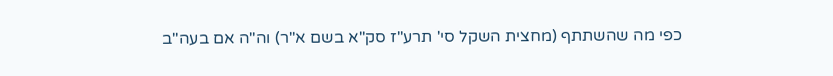כפי מה שהשתתף (מחצית השקל סי' תרע"ז סק"א בשם א"ר) וה"ה אם בעה"ב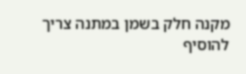מקנה חלק בשמן במתנה צריך להוסיף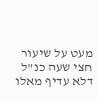מעט על שיעור חצי שעה כנ"ל דלא עדיף מאלו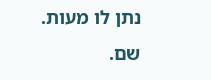נתן לו מעות. שם.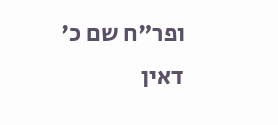ופר"ח שם כ' דאין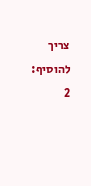צריך להוסיף:
2